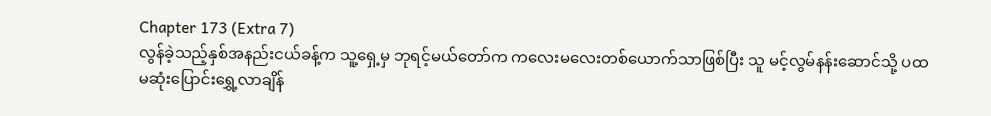Chapter 173 (Extra 7)
လွန်ခဲ့သည့်နှစ်အနည်းငယ်ခန့်က သူ့ရှေ့မှ ဘုရင့်မယ်တော်က ကလေးမလေးတစ်ယောက်သာဖြစ်ပြီး သူ မင့်လွမ်နန်းဆောင်သို့ ပထမဆုံးပြောင်းရွှေ့လာချိန်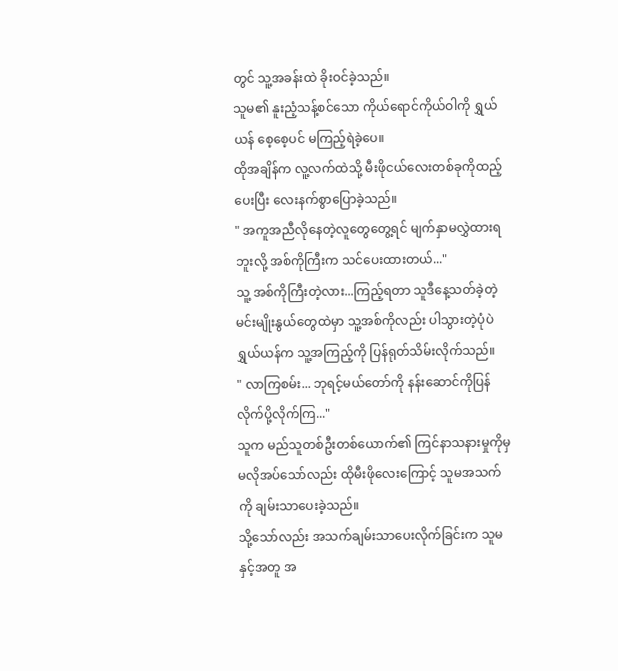တွင် သူ့အခန်းထဲ ခိုးဝင်ခဲ့သည်။
သူမ၏ နူးညံ့သန့်စင်သော ကိုယ်ရောင်ကိုယ်ဝါကို ရွှယ်ယန် စေ့စေ့ပင် မကြည့်ရဲခဲ့ပေ။
ထိုအချိန်က လူ့လက်ထဲသို့ မီးဖိုငယ်လေးတစ်ခုကိုထည့်ပေးပြီး လေးနက်စွာပြောခဲ့သည်။
" အကူအညီလိုနေတဲ့လူတွေတွေ့ရင် မျက်နှာမလွှဲထားရဘူးလို့ အစ်ကိုကြီးက သင်ပေးထားတယ်..."
သူ့ အစ်ကိုကြီးတဲ့လား...ကြည့်ရတာ သူဒီနေ့သတ်ခဲ့တဲ့ မင်းမျိုးနွယ်တွေထဲမှာ သူ့အစ်ကိုလည်း ပါသွားတဲ့ပုံပဲ
ရွှယ်ယန်က သူ့အကြည့်ကို ပြန်ရုတ်သိမ်းလိုက်သည်။
" လာကြစမ်း... ဘုရင့်မယ်တော်ကို နန်းဆောင်ကိုပြန်လိုက်ပို့လိုက်ကြ..."
သူက မည်သူတစ်ဦးတစ်ယောက်၏ ကြင်နာသနားမှုကိုမှ မလိုအပ်သော်လည်း ထိုမီးဖိုလေးကြောင့် သူမအသက်ကို ချမ်းသာပေးခဲ့သည်။
သို့သော်လည်း အသက်ချမ်းသာပေးလိုက်ခြင်းက သူမနှင့်အတူ အ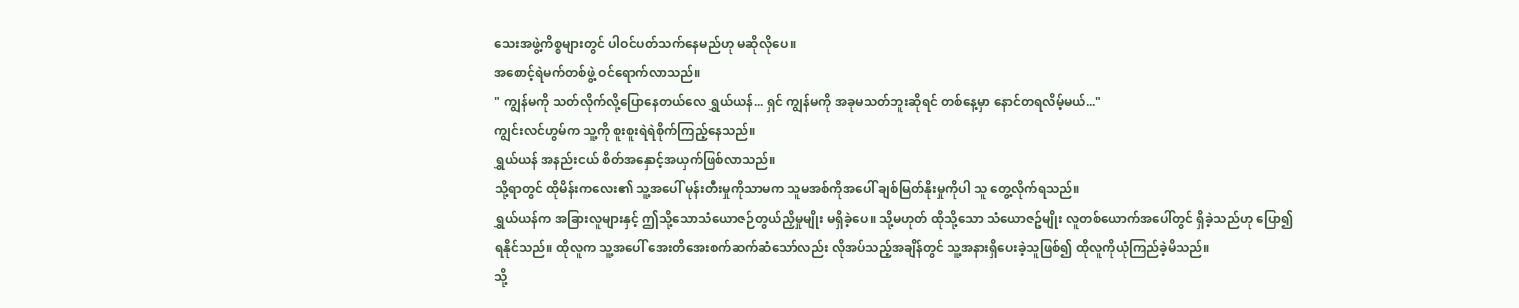သေးအဖွဲ့ကိစ္စများတွင် ပါဝင်ပတ်သက်နေမည်ဟု မဆိုလိုပေ။
အစောင့်ရဲမက်တစ်ဖွဲ့ ဝင်ရောက်လာသည်။
" ကျွန်မကို သတ်လိုက်လို့ပြောနေတယ်လေ ရွှယ်ယန်... ရှင် ကျွန်မကို အခုမသတ်ဘူးဆိုရင် တစ်နေ့မှာ နောင်တရလိမ့်မယ်..."
ကျွင်းလင်ဟွမ်က သူ့ကို စူးစူးရဲရဲစိုက်ကြည့်နေသည်။
ရွှယ်ယန် အနည်းငယ် စိတ်အနှောင့်အယှက်ဖြစ်လာသည်။
သို့ရာတွင် ထိုမိန်းကလေး၏ သူ့အပေါ် မုန်းတီးမှုကိုသာမက သူမအစ်ကိုအပေါ် ချစ်မြတ်နိုးမှုကိုပါ သူ တွေ့လိုက်ရသည်။
ရွှယ်ယန်က အခြားလူများနှင့် ဤသို့သောသံယောဇဉ်တွယ်ညှိမှုမျိုး မရှိခဲ့ပေ။ သို့မဟုတ် ထိုသို့သော သံယောဇဥ်မျိုး လူတစ်ယောက်အပေါ်တွင် ရှိခဲ့သည်ဟု ပြော၍ ရနိုင်သည်။ ထိုလူက သူ့အပေါ် အေးတိအေးစက်ဆက်ဆံသော်လည်း လိုအပ်သည့်အချိန်တွင် သူ့အနားရှိပေးခဲ့သူဖြစ်၍ ထိုလူကိုယုံကြည်ခဲ့မိသည်။
သို့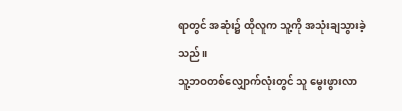ရာတွင် အဆုံး၌ ထိုလူက သူ့ကို အသုံးချသွားခဲ့သည်။
သူ့ဘဝတစ်လျှောက်လုံးတွင် သူ မွေးဖွားလာ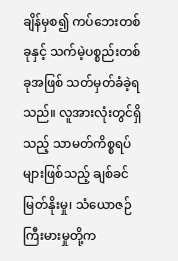ချိန်မှစ၍ ကပ်ဘေးတစ်ခုနှင့် သက်မဲ့ပစ္စည်းတစ်ခုအဖြစ် သတ်မှတ်ခံခဲ့ရသည်။ လူအားလုံးတွင်ရှိသည့် သာမတ်ကိစ္စရပ်များဖြစ်သည့် ချစ်ခင်မြတ်နိုးမှု၊ သံယောဇဉ်ကြီးမားမှုတို့က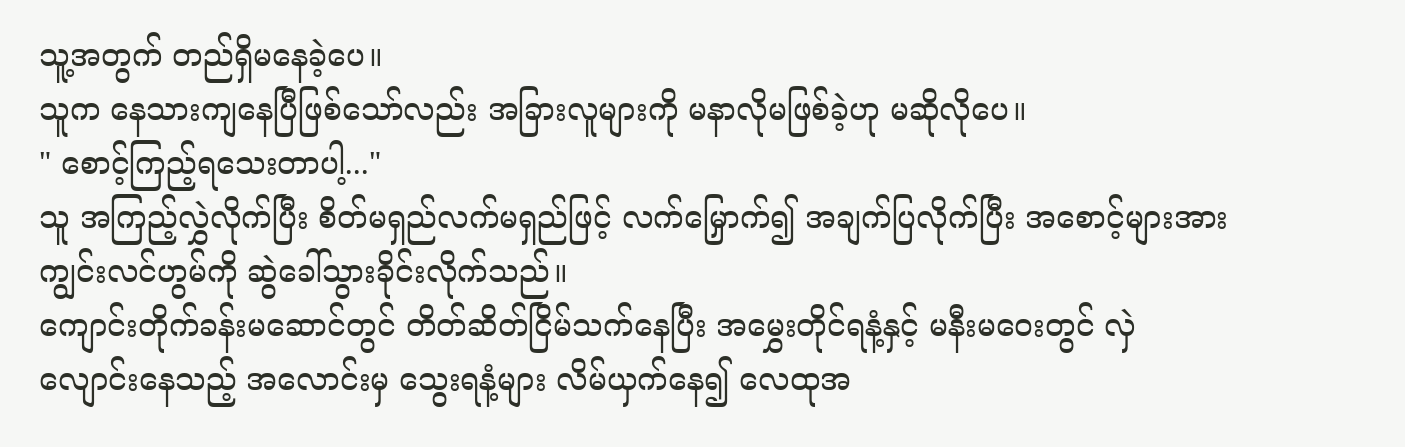သူ့အတွက် တည်ရှိမနေခဲ့ပေ။
သူက နေသားကျနေပြီဖြစ်သော်လည်း အခြားလူများကို မနာလိုမဖြစ်ခဲ့ဟု မဆိုလိုပေ။
" စောင့်ကြည့်ရသေးတာပါ့..."
သူ အကြည့်လွှဲလိုက်ပြီး စိတ်မရှည်လက်မရှည်ဖြင့် လက်မြှောက်၍ အချက်ပြလိုက်ပြီး အစောင့်များအားကျွင်းလင်ဟွမ်ကို ဆွဲခေါ်သွားခိုင်းလိုက်သည်။
ကျောင်းတိုက်ခန်းမဆောင်တွင် တိတ်ဆိတ်ငြိမ်သက်နေပြီး အမွှေးတိုင်ရနံ့နှင့် မနီးမဝေးတွင် လှဲလျောင်းနေသည့် အလောင်းမှ သွေးရနံ့များ လိမ်ယှက်နေ၍ လေထုအ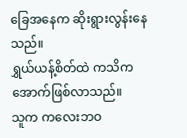ခြေအနေက ဆိုးရွားလွန်းနေသည်။
ရွှယ်ယန့်စိတ်ထဲ ကသိကအောက်ဖြစ်လာသည်။
သူက ကလေးဘဝ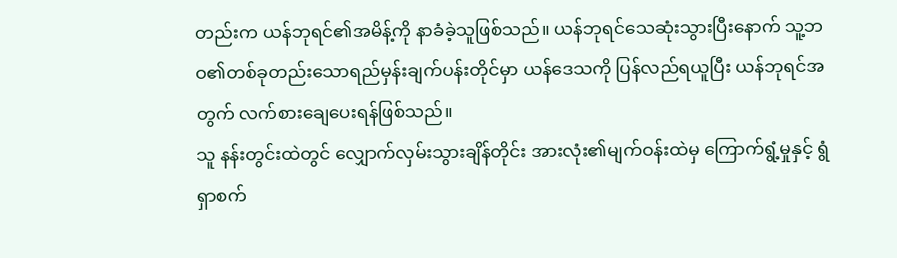တည်းက ယန်ဘုရင်၏အမိန့်ကို နာခံခဲ့သူဖြစ်သည်။ ယန်ဘုရင်သေဆုံးသွားပြီးနောက် သူ့ဘဝ၏တစ်ခုတည်းသောရည်မှန်းချက်ပန်းတိုင်မှာ ယန်ဒေသကို ပြန်လည်ရယူပြီး ယန်ဘုရင်အတွက် လက်စားချေပေးရန်ဖြစ်သည်။
သူ နန်းတွင်းထဲတွင် လျှောက်လှမ်းသွားချိန်တိုင်း အားလုံး၏မျက်ဝန်းထဲမှ ကြောက်ရွံ့မှုနှင့် ရွံရှာစက်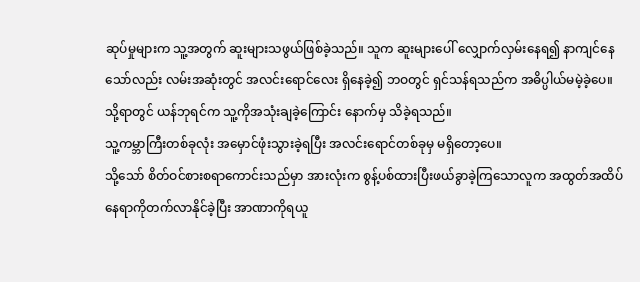ဆုပ်မှုများက သူ့အတွက် ဆူးများသဖွယ်ဖြစ်ခဲ့သည်။ သူက ဆူးများပေါ် လျှောက်လှမ်းနေရ၍ နာကျင်နေသော်လည်း လမ်းအဆုံးတွင် အလင်းရောင်လေး ရှိနေခဲ့၍ ဘဝတွင် ရှင်သန်ရသည်က အဓိပ္ပါယ်မမဲ့ခဲ့ပေ။
သို့ရာတွင် ယန်ဘုရင်က သူ့ကိုအသုံးချခဲ့ကြောင်း နောက်မှ သိခဲ့ရသည်။
သူ့ကမ္ဘာကြီးတစ်ခုလုံး အမှောင်ဖုံးသွားခဲ့ရပြီး အလင်းရောင်တစ်ခုမှ မရှိတော့ပေ။
သို့သော် စိတ်ဝင်စားစရာကောင်းသည်မှာ အားလုံးက စွန့်ပစ်ထားပြီးဖယ်ခွာခဲ့ကြသောလူက အထွတ်အထိပ်နေရာကိုတက်လာနိုင်ခဲ့ပြီး အာဏာကိုရယူ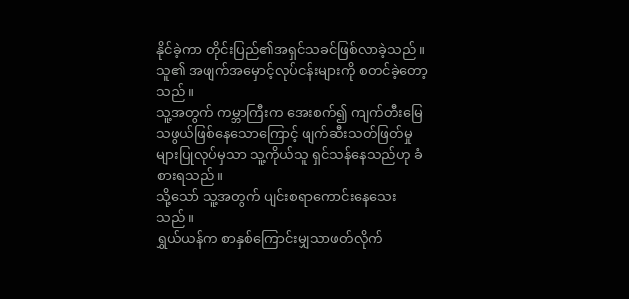နိုင်ခဲ့ကာ တိုင်းပြည်၏အရှင်သခင်ဖြစ်လာခဲ့သည်။
သူ၏ အဖျက်အမှောင့်လုပ်ငန်းများကို စတင်ခဲ့တော့သည်။
သူ့အတွက် ကမ္ဘာကြီးက အေးစက်၍ ကျက်တီးမြေသဖွယ်ဖြစ်နေသောကြောင့် ဖျက်ဆီးသတ်ဖြတ်မှုများပြုလုပ်မှသာ သူ့ကိုယ်သူ ရှင်သန်နေသည်ဟု ခံစားရသည်။
သို့သော် သူ့အတွက် ပျင်းစရာကောင်းနေသေးသည်။
ရွှယ်ယန်က စာနှစ်ကြောင်းမျှသာဖတ်လိုက်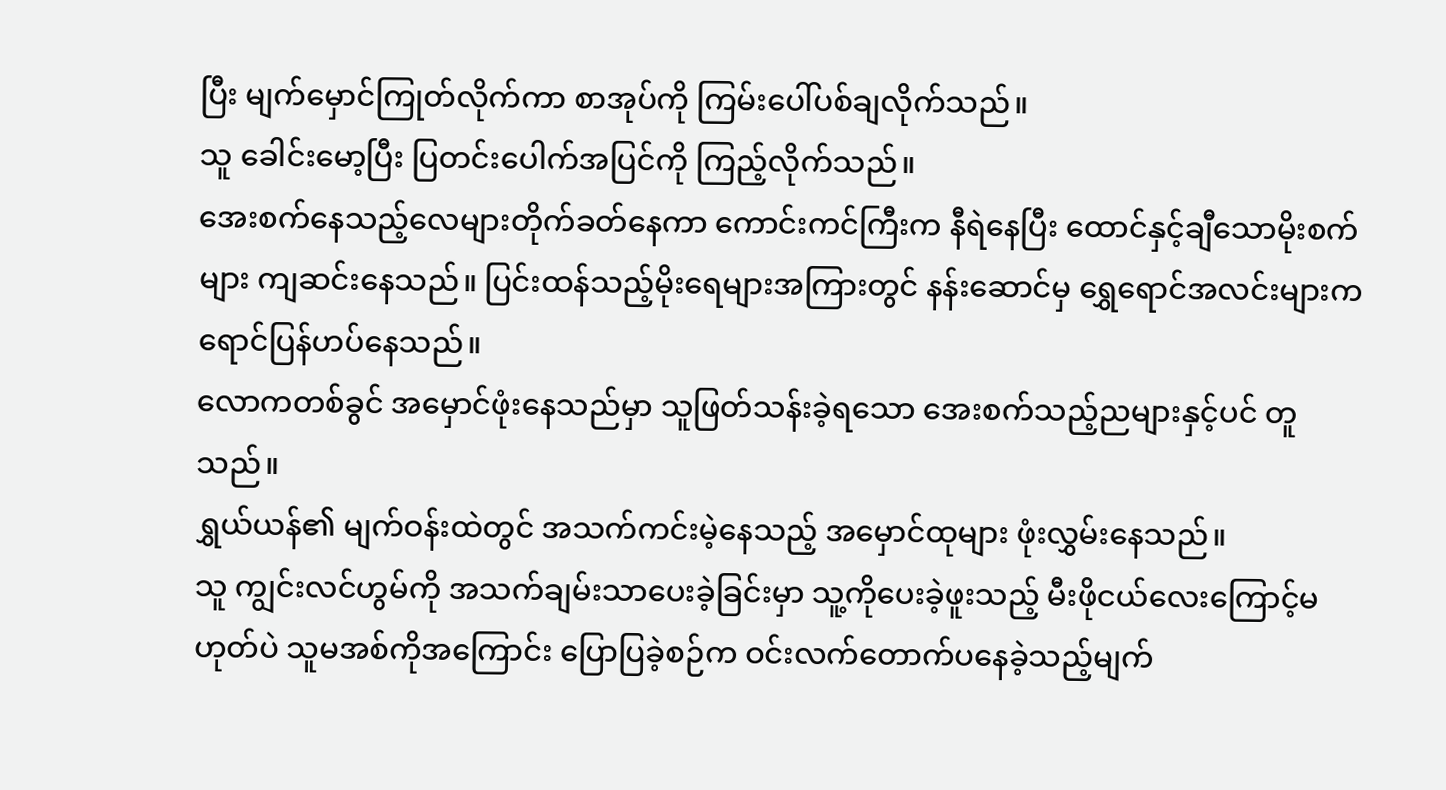ပြီး မျက်မှောင်ကြုတ်လိုက်ကာ စာအုပ်ကို ကြမ်းပေါ်ပစ်ချလိုက်သည်။
သူ ခေါင်းမော့ပြီး ပြတင်းပေါက်အပြင်ကို ကြည့်လိုက်သည်။
အေးစက်နေသည့်လေများတိုက်ခတ်နေကာ ကောင်းကင်ကြီးက နီရဲနေပြီး ထောင်နှင့်ချီသောမိုးစက်များ ကျဆင်းနေသည်။ ပြင်းထန်သည့်မိုးရေများအကြားတွင် နန်းဆောင်မှ ရွှေရောင်အလင်းများက ရောင်ပြန်ဟပ်နေသည်။
လောကတစ်ခွင် အမှောင်ဖုံးနေသည်မှာ သူဖြတ်သန်းခဲ့ရသော အေးစက်သည့်ညများနှင့်ပင် တူသည်။
ရွှယ်ယန်၏ မျက်ဝန်းထဲတွင် အသက်ကင်းမဲ့နေသည့် အမှောင်ထုများ ဖုံးလွှမ်းနေသည်။
သူ ကျွင်းလင်ဟွမ်ကို အသက်ချမ်းသာပေးခဲ့ခြင်းမှာ သူ့ကိုပေးခဲ့ဖူးသည့် မီးဖိုငယ်လေးကြောင့်မဟုတ်ပဲ သူမအစ်ကိုအကြောင်း ပြောပြခဲ့စဉ်က ဝင်းလက်တောက်ပနေခဲ့သည့်မျက်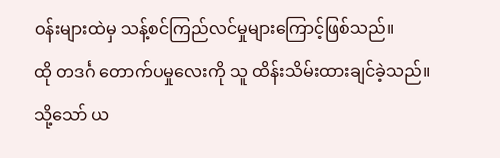ဝန်းများထဲမှ သန့်စင်ကြည်လင်မှုများကြောင့်ဖြစ်သည်။
ထို တဒင်္ဂ တောက်ပမှုလေးကို သူ ထိန်းသိမ်းထားချင်ခဲ့သည်။
သို့သော် ယ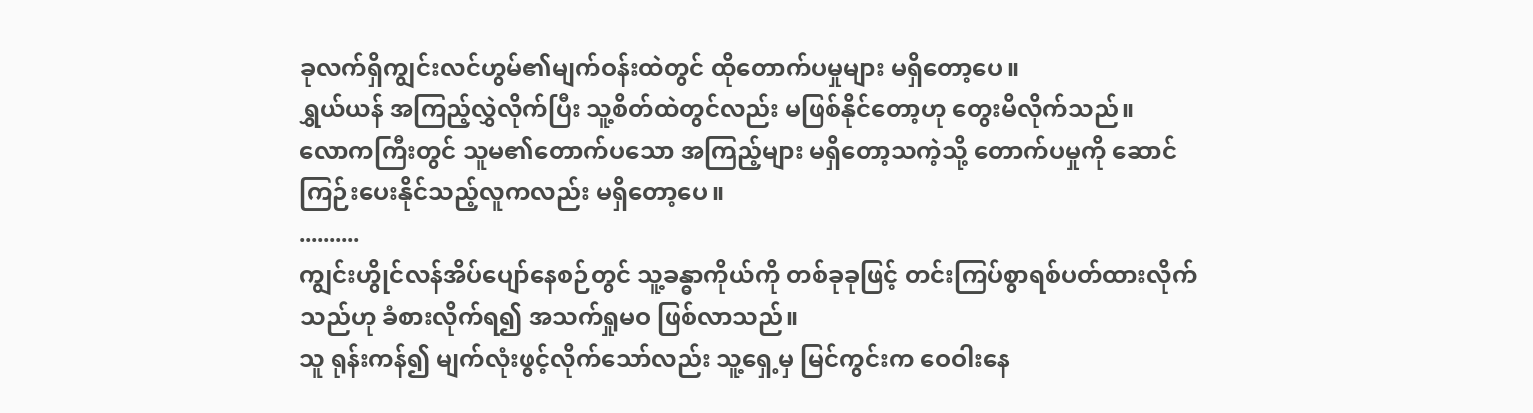ခုလက်ရှိကျွင်းလင်ဟွမ်၏မျက်ဝန်းထဲတွင် ထိုတောက်ပမှုများ မရှိတော့ပေ။
ရွှယ်ယန် အကြည့်လွှဲလိုက်ပြီး သူ့စိတ်ထဲတွင်လည်း မဖြစ်နိုင်တော့ဟု တွေးမိလိုက်သည်။
လောကကြီးတွင် သူမ၏တောက်ပသော အကြည့်များ မရှိတော့သကဲ့သို့ တောက်ပမှုကို ဆောင်ကြဉ်းပေးနိုင်သည့်လူကလည်း မရှိတော့ပေ။
..........
ကျွင်းဟွိုင်လန်အိပ်ပျော်နေစဉ်တွင် သူ့ခန္ဓာကိုယ်ကို တစ်ခုခုဖြင့် တင်းကြပ်စွာရစ်ပတ်ထားလိုက်သည်ဟု ခံစားလိုက်ရ၍ အသက်ရှုမဝ ဖြစ်လာသည်။
သူ ရုန်းကန်၍ မျက်လုံးဖွင့်လိုက်သော်လည်း သူ့ရှေ့မှ မြင်ကွင်းက ဝေဝါးနေ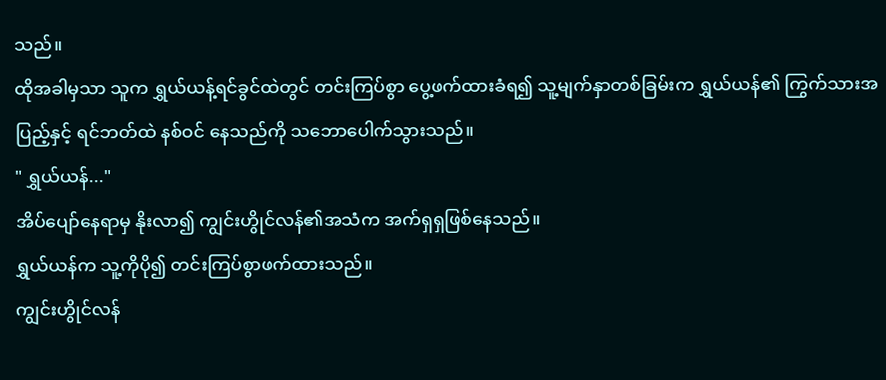သည်။
ထိုအခါမှသာ သူက ရွှယ်ယန့်ရင်ခွင်ထဲတွင် တင်းကြပ်စွာ ပွေ့ဖက်ထားခံရ၍ သူ့မျက်နှာတစ်ခြမ်းက ရွှယ်ယန်၏ ကြွက်သားအပြည့်နှင့် ရင်ဘတ်ထဲ နစ်ဝင် နေသည်ကို သဘောပေါက်သွားသည်။
" ရွှယ်ယန်..."
အိပ်ပျော်နေရာမှ နိုးလာ၍ ကျွင်းဟွိုင်လန်၏အသံက အက်ရှရှဖြစ်နေသည်။
ရွှယ်ယန်က သူ့ကိုပို၍ တင်းကြပ်စွာဖက်ထားသည်။
ကျွင်းဟွိုင်လန်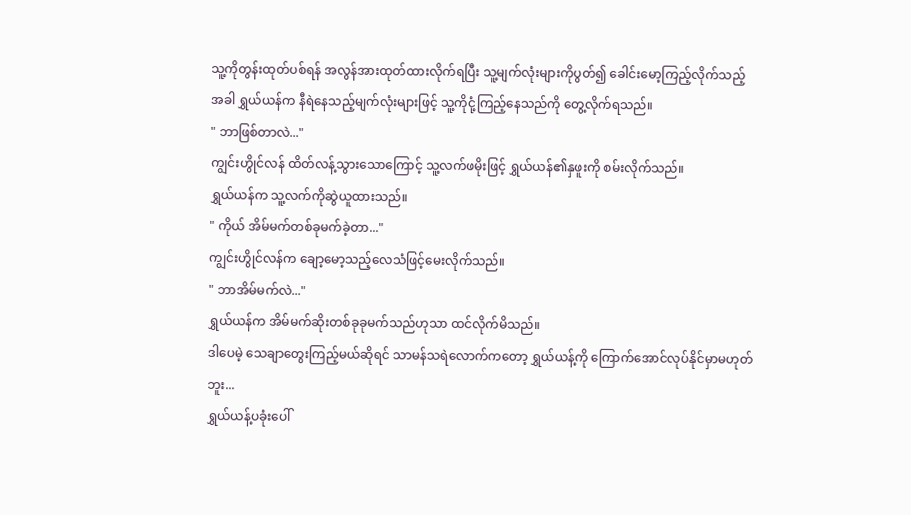သူ့ကိုတွန်းထုတ်ပစ်ရန် အလွန်အားထုတ်ထားလိုက်ရပြီး သူ့မျက်လုံးများကိုပွတ်၍ ခေါင်းမော့ကြည့်လိုက်သည့်အခါ ရွှယ်ယန်က နီရဲနေသည့်မျက်လုံးများဖြင့် သူ့ကိုငုံ့ကြည့်နေသည်ကို တွေ့လိုက်ရသည်။
" ဘာဖြစ်တာလဲ..."
ကျွင်းဟွိုင်လန် ထိတ်လန့်သွားသောကြောင့် သူ့လက်ဖမိုးဖြင့် ရွှယ်ယန်၏နှဖူးကို စမ်းလိုက်သည်။
ရွှယ်ယန်က သူ့လက်ကိုဆွဲယူထားသည်။
" ကိုယ် အိမ်မက်တစ်ခုမက်ခဲ့တာ..."
ကျွင်းဟွိုင်လန်က ချော့မော့သည့်လေသံဖြင့်မေးလိုက်သည်။
" ဘာအိမ်မက်လဲ..."
ရွှယ်ယန်က အိမ်မက်ဆိုးတစ်ခုခုမက်သည်ဟုသာ ထင်လိုက်မိသည်။
ဒါပေမဲ့ သေချာတွေးကြည့်မယ်ဆိုရင် သာမန်သရဲလောက်ကတော့ ရွှယ်ယန့်ကို ကြောက်အောင်လုပ်နိုင်မှာမဟုတ်ဘူး...
ရွှယ်ယန့်ပခုံးပေါ်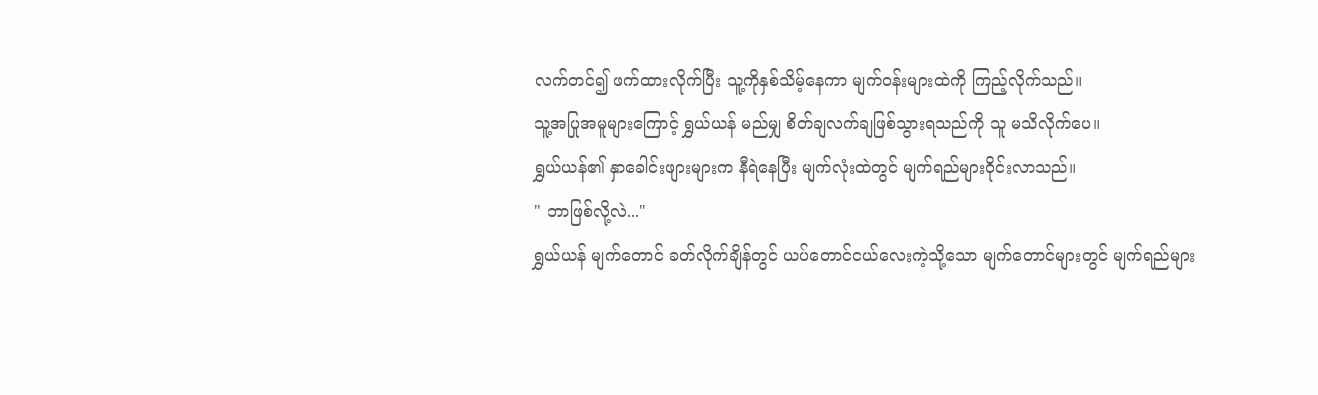လက်တင်၍ ဖက်ထားလိုက်ပြီး သူ့ကိုနှစ်သိမ့်နေကာ မျက်ဝန်းများထဲကို ကြည့်လိုက်သည်။
သူ့အပြုအမူများကြောင့် ရွှယ်ယန် မည်မျှ စိတ်ချလက်ချဖြစ်သွားရသည်ကို သူ မသိလိုက်ပေ။
ရွှယ်ယန်၏ နှာခေါင်းဖျားများက နီရဲနေပြီး မျက်လုံးထဲတွင် မျက်ရည်များဝိုင်းလာသည်။
" ဘာဖြစ်လို့လဲ..."
ရွှယ်ယန် မျက်တောင် ခတ်လိုက်ချိန်တွင် ယပ်တောင်ငယ်လေးကဲ့သို့သော မျက်တောင်များတွင် မျက်ရည်များ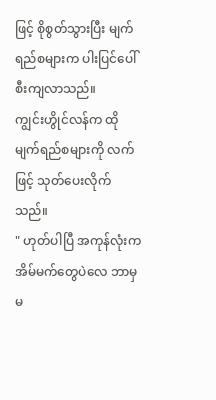ဖြင့် စိုစွတ်သွားပြီး မျက်ရည်စများက ပါးပြင်ပေါ် စီးကျလာသည်။
ကျွင်းဟွိုင်လန်က ထိုမျက်ရည်စများကို လက်ဖြင့် သုတ်ပေးလိုက်သည်။
" ဟုတ်ပါပြီ အကုန်လုံးက အိမ်မက်တွေပဲလေ ဘာမှမ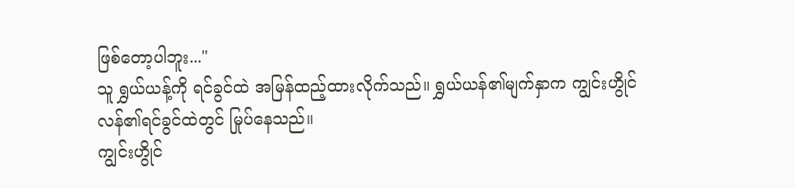ဖြစ်တော့ပါဘူး..."
သူ ရွှယ်ယန့်ကို ရင်ခွင်ထဲ အမြန်ထည့်ထားလိုက်သည်။ ရွှယ်ယန်၏မျက်နှာက ကျွင်းဟွိုင်လန်၏ရင်ခွင်ထဲတွင် မြုပ်နေသည်။
ကျွင်းဟွိုင်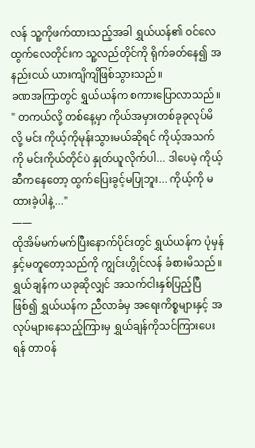လန် သူ့ကိုဖက်ထားသည့်အခါ ရွှယ်ယန်၏ ဝင်လေထွက်လေတိုင်းက သူ့လည်တိုင်ကို ရိုက်ခတ်နေ၍ အနည်းငယ် ယားကျိကျိဖြစ်သွားသည်။
ခဏအကြာတွင် ရွှယ်ယန်က စကားပြောလာသည်။
" တကယ်လို့ တစ်နေ့မှာ ကိုယ်အမှားတစ်ခုခုလုပ်မိလို့ မင်း ကိုယ့်ကိုမုန်းသွားမယ်ဆိုရင် ကိုယ့်အသက်ကို မင်းကိုယ်တိုင်ပဲ နှုတ်ယူလိုက်ပါ... ဒါပေမဲ့ ကိုယ့်ဆီကနေတော့ ထွက်ပြေးခွင့်မပြုဘူး... ကိုယ့်ကို မထားခဲ့ပါနဲ့..."
——
ထိုအိမ်မက်မက်ပြီးနောက်ပိုင်းတွင် ရွှယ်ယန်က ပုံမှန်နှင့်မတူတော့သည်ကို ကျွင်းဟွိုင်လန် ခံစားမိသည်။
ရွှယ်ချန်က ယခုဆိုလျှင် အသက်ငါးနှစ်ပြည့်ပြီဖြစ်၍ ရွှယ်ယန်က ညီလာခံမှ အရေးကိစ္စများနှင့် အလုပ်များနေသည့်ကြားမှ ရွှယ်ချန်ကိုသင်ကြားပေးရန် တာဝန်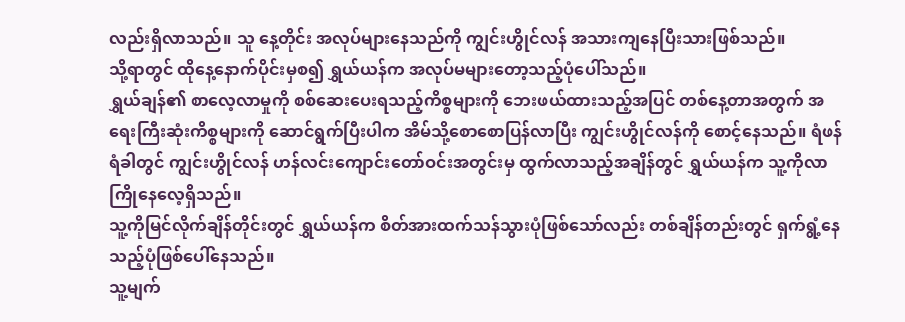လည်းရှိလာသည်။ သူ နေ့တိုင်း အလုပ်များနေသည်ကို ကျွင်းဟွိုင်လန် အသားကျနေပြီးသားဖြစ်သည်။
သို့ရာတွင် ထိုနေ့နောက်ပိုင်းမှစ၍ ရွှယ်ယန်က အလုပ်မများတော့သည့်ပုံပေါ်သည်။
ရွှယ်ချန်၏ စာလေ့လာမှုကို စစ်ဆေးပေးရသည့်ကိစ္စများကို ဘေးဖယ်ထားသည့်အပြင် တစ်နေ့တာအတွက် အရေးကြီးဆုံးကိစ္စများကို ဆောင်ရွက်ပြီးပါက အိမ်သို့စောစောပြန်လာပြီး ကျွင်းဟွိုင်လန်ကို စောင့်နေသည်။ ရံဖန်ရံခါတွင် ကျွင်းဟွိုင်လန် ဟန်လင်းကျောင်းတော်ဝင်းအတွင်းမှ ထွက်လာသည့်အချိန်တွင် ရွှယ်ယန်က သူ့ကိုလာကြိုနေလေ့ရှိသည်။
သူ့ကိုမြင်လိုက်ချိန်တိုင်းတွင် ရွှယ်ယန်က စိတ်အားထက်သန်သွားပုံဖြစ်သော်လည်း တစ်ချိန်တည်းတွင် ရှက်ရွံ့နေသည့်ပုံဖြစ်ပေါ်နေသည်။
သူ့မျက်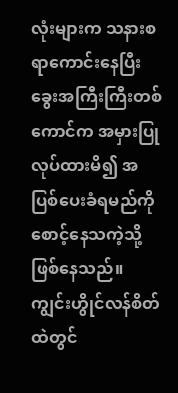လုံးများက သနားစရာကောင်းနေပြီး ခွေးအကြီးကြီးတစ်ကောင်က အမှားပြုလုပ်ထားမိ၍ အပြစ်ပေးခံရမည်ကို စောင့်နေသကဲ့သို့ဖြစ်နေသည်။ ကျွင်းဟွိုင်လန်စိတ်ထဲတွင်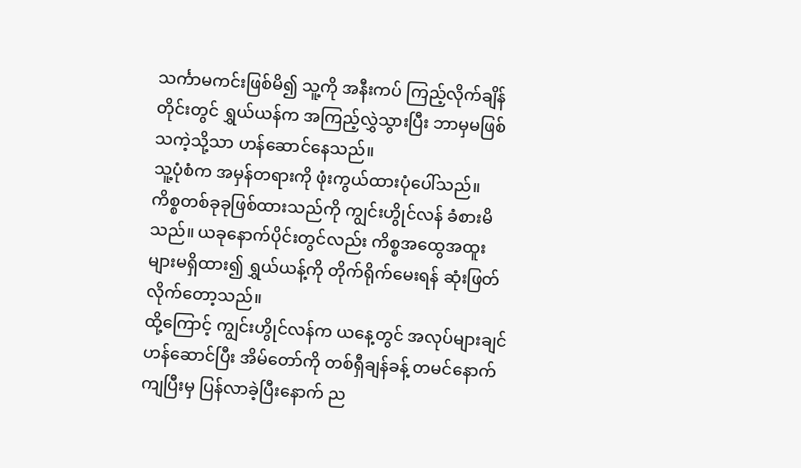သင်္ကာမကင်းဖြစ်မိ၍ သူ့ကို အနီးကပ် ကြည့်လိုက်ချိန်တိုင်းတွင် ရွှယ်ယန်က အကြည့်လွှဲသွားပြီး ဘာမှမဖြစ်သကဲ့သို့သာ ဟန်ဆောင်နေသည်။
သူ့ပုံစံက အမှန်တရားကို ဖုံးကွယ်ထားပုံပေါ်သည်။
ကိစ္စတစ်ခုခုဖြစ်ထားသည်ကို ကျွင်းဟွိုင်လန် ခံစားမိသည်။ ယခုနောက်ပိုင်းတွင်လည်း ကိစ္စအထွေအထူးများမရှိထား၍ ရွှယ်ယန့်ကို တိုက်ရိုက်မေးရန် ဆုံးဖြတ်လိုက်တော့သည်။
ထို့ကြောင့် ကျွင်းဟွိုင်လန်က ယနေ့တွင် အလုပ်များချင်ဟန်ဆောင်ပြီး အိမ်တော်ကို တစ်ရှီချန်ခန့် တမင်နောက်ကျပြီးမှ ပြန်လာခဲ့ပြီးနောက် ည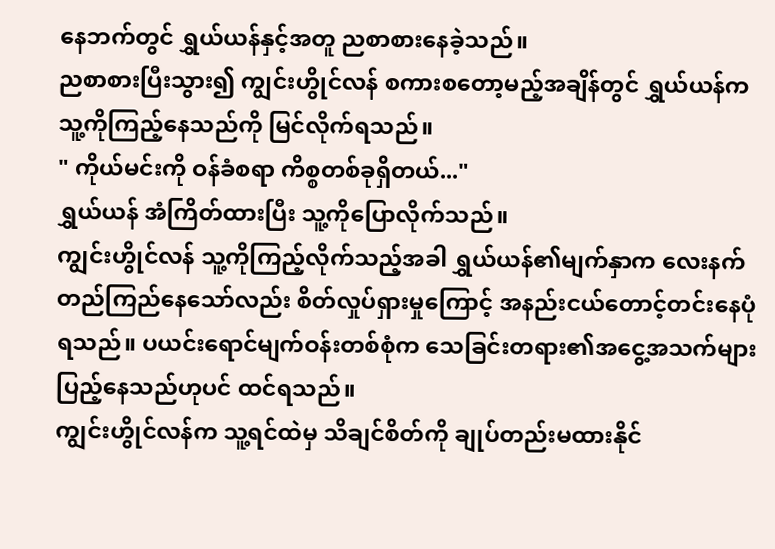နေဘက်တွင် ရွှယ်ယန်နှင့်အတူ ညစာစားနေခဲ့သည်။
ညစာစားပြီးသွား၍ ကျွင်းဟွိုင်လန် စကားစတော့မည့်အချိန်တွင် ရွှယ်ယန်က သူ့ကိုကြည့်နေသည်ကို မြင်လိုက်ရသည်။
" ကိုယ်မင်းကို ဝန်ခံစရာ ကိစ္စတစ်ခုရှိတယ်..."
ရွှယ်ယန် အံကြိတ်ထားပြီး သူ့ကိုပြောလိုက်သည်။
ကျွင်းဟွိုင်လန် သူ့ကိုကြည့်လိုက်သည့်အခါ ရွှယ်ယန်၏မျက်နှာက လေးနက်တည်ကြည်နေသော်လည်း စိတ်လှုပ်ရှားမှုကြောင့် အနည်းငယ်တောင့်တင်းနေပုံရသည်။ ပယင်းရောင်မျက်ဝန်းတစ်စုံက သေခြင်းတရား၏အငွေ့အသက်များ ပြည့်နေသည်ဟုပင် ထင်ရသည်။
ကျွင်းဟွိုင်လန်က သူ့ရင်ထဲမှ သိချင်စိတ်ကို ချုပ်တည်းမထားနိုင်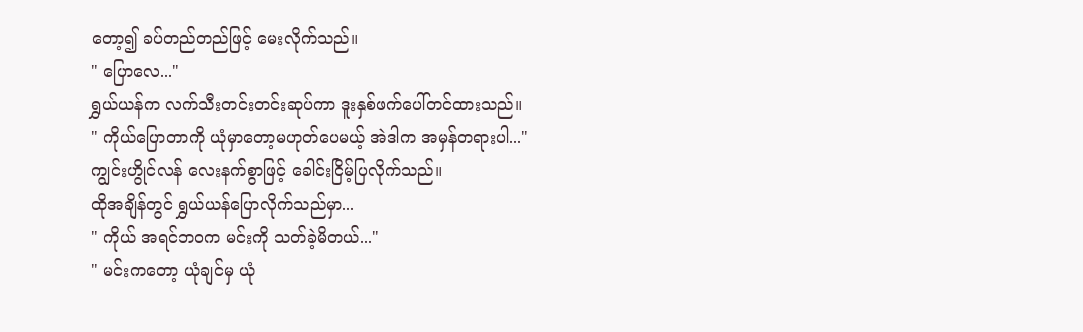တော့၍ ခပ်တည်တည်ဖြင့် မေးလိုက်သည်။
" ပြောလေ..."
ရွှယ်ယန်က လက်သီးတင်းတင်းဆုပ်ကာ ဒူးနှစ်ဖက်ပေါ်တင်ထားသည်။
" ကိုယ်ပြောတာကို ယုံမှာတော့မဟုတ်ပေမယ့် အဲဒါက အမှန်တရားပါ..."
ကျွင်းဟွိုင်လန် လေးနက်စွာဖြင့် ခေါင်းငြိမ့်ပြလိုက်သည်။
ထိုအချိန်တွင် ရွှယ်ယန်ပြောလိုက်သည်မှာ...
" ကိုယ် အရင်ဘဝက မင်းကို သတ်ခဲ့မိတယ်..."
" မင်းကတော့ ယုံချင်မှ ယုံ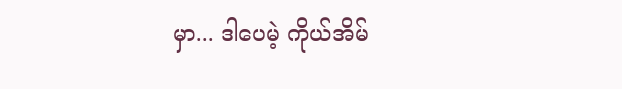မှာ... ဒါပေမဲ့ ကိုယ်အိမ်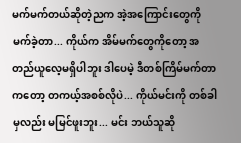မက်မက်တယ်ဆိုတဲ့ညက အဲ့အကြောင်းတွေကို မက်ခဲ့တာ... ကိုယ်က အိမ်မက်တွေကိုတော့ အတည်ယူလေ့မရှိပါဘူး ဒါပေမဲ့ ဒီတစ်ကြိမ်မက်တာကတော့ တကယ့်အစစ်လိုပဲ... ကိုယ်မင်းကို တစ်ခါမှလည်း မမြင်ဖူးဘူး... မင်း ဘယ်သူဆို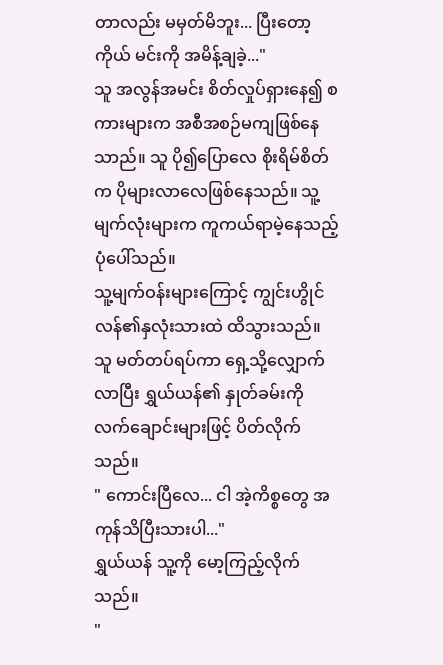တာလည်း မမှတ်မိဘူး... ပြီးတော့ ကိုယ် မင်းကို အမိန့်ချခဲ့..."
သူ အလွန်အမင်း စိတ်လှုပ်ရှားနေ၍ စကားများက အစီအစဉ်မကျဖြစ်နေသာည်။ သူ ပို၍ပြောလေ စိုးရိမ်စိတ်က ပိုများလာလေဖြစ်နေသည်။ သူ့မျက်လုံးများက ကူကယ်ရာမဲ့နေသည့်ပုံပေါ်သည်။
သူ့မျက်ဝန်းများကြောင့် ကျွင်းဟွိုင်လန်၏နှလုံးသားထဲ ထိသွားသည်။
သူ မတ်တပ်ရပ်ကာ ရှေ့သို့လျှောက်လာပြီး ရွှယ်ယန်၏ နှုတ်ခမ်းကို လက်ချောင်းများဖြင့် ပိတ်လိုက်သည်။
" ကောင်းပြီလေ... ငါ အဲ့ကိစ္စတွေ အကုန်သိပြီးသားပါ..."
ရွှယ်ယန် သူ့ကို မော့ကြည့်လိုက်သည်။
"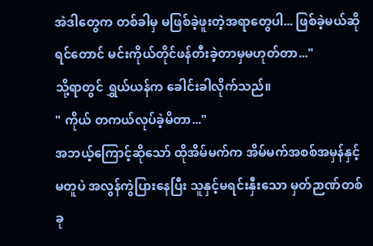အဲဒါတွေက တစ်ခါမှ မဖြစ်ခဲ့ဖူးတဲ့အရာတွေပါ... ဖြစ်ခဲ့မယ်ဆိုရင်တောင် မင်းကိုယ်တိုင်ဖန်တီးခဲ့တာမှမဟုတ်တာ..."
သို့ရာတွင် ရွှယ်ယန်က ခေါင်းခါလိုက်သည်။
" ကိုယ် တကယ်လုပ်ခဲ့မိတာ..."
အဘယ့်ကြောင့်ဆိုသော် ထိုအိမ်မက်က အိမ်မက်အစစ်အမှန်နှင့်မတူပဲ အလွန်ကွဲပြားနေပြီး သူနှင့်မရင်းနှီးသော မှတ်ဉာဏ်တစ်ခု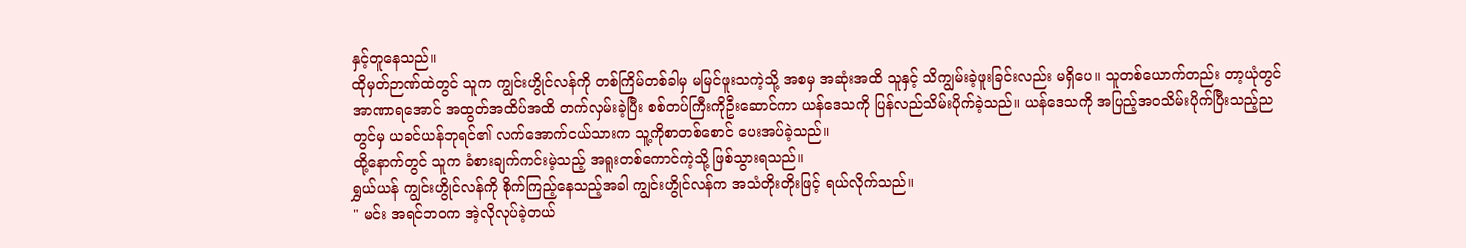နှင့်တူနေသည်။
ထိုမှတ်ဉာဏ်ထဲတွင် သူက ကျွင်းဟွိုင်လန်ကို တစ်ကြိမ်တစ်ခါမှ မမြင်ဖူးသကဲ့သို့ အစမှ အဆုံးအထိ သူနှင့် သိကျွမ်းခဲ့ဖူးခြင်းလည်း မရှိပေ။ သူတစ်ယောက်တည်း တာ့ယုံတွင် အာဏာရအောင် အထွတ်အထိပ်အထိ တက်လှမ်းခဲ့ပြီး စစ်တပ်ကြီးကိုဦးဆောင်ကာ ယန်ဒေသကို ပြန်လည်သိမ်းပိုက်ခဲ့သည်။ ယန်ဒေသကို အပြည့်အဝသိမ်းပိုက်ပြီးသည့်ညတွင်မှ ယခင်ယန်ဘုရင်၏ လက်အောက်ငယ်သားက သူ့ကိုစာတစ်စောင် ပေးအပ်ခဲ့သည်။
ထို့နောက်တွင် သူက ခံစားချက်ကင်းမဲ့သည့် အရူးတစ်ကောင်ကဲ့သို့ ဖြစ်သွားရသည်။
ရွှယ်ယန် ကျွင်းဟွိုင်လန်ကို စိုက်ကြည့်နေသည့်အခါ ကျွင်းဟွိုင်လန်က အသံတိုးတိုးဖြင့် ရယ်လိုက်သည်။
" မင်း အရင်ဘဝက အဲ့လိုလုပ်ခဲ့တယ်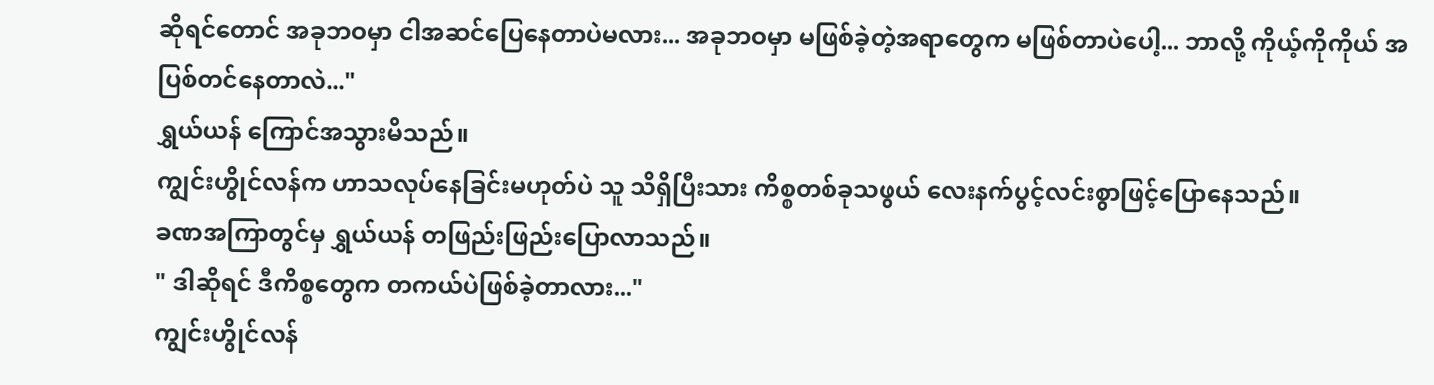ဆိုရင်တောင် အခုဘဝမှာ ငါအဆင်ပြေနေတာပဲမလား... အခုဘဝမှာ မဖြစ်ခဲ့တဲ့အရာတွေက မဖြစ်တာပဲပေါ့... ဘာလို့ ကိုယ့်ကိုကိုယ် အပြစ်တင်နေတာလဲ..."
ရွှယ်ယန် ကြောင်အသွားမိသည်။
ကျွင်းဟွိုင်လန်က ဟာသလုပ်နေခြင်းမဟုတ်ပဲ သူ သိရှိပြီးသား ကိစ္စတစ်ခုသဖွယ် လေးနက်ပွင့်လင်းစွာဖြင့်ပြောနေသည်။
ခဏအကြာတွင်မှ ရွှယ်ယန် တဖြည်းဖြည်းပြောလာသည်။
" ဒါဆိုရင် ဒီကိစ္စတွေက တကယ်ပဲဖြစ်ခဲ့တာလား..."
ကျွင်းဟွိုင်လန်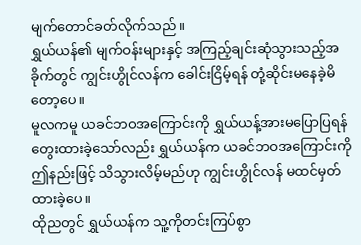မျက်တောင်ခတ်လိုက်သည်။
ရွှယ်ယန်၏ မျက်ဝန်းများနှင့် အကြည့်ချင်းဆုံသွားသည့်အခိုက်တွင် ကျွင်းဟွိုင်လန်က ခေါင်းငြိမ့်ရန် တုံ့ဆိုင်းမနေခဲ့မိတော့ပေ။
မူလကမူ ယခင်ဘဝအကြောင်းကို ရွှယ်ယန့်အားမပြောပြရန် တွေးထားခဲ့သော်လည်း ရွှယ်ယန်က ယခင်ဘဝအကြောင်းကို ဤနည်းဖြင့် သိသွားလိမ့်မည်ဟု ကျွင်းဟွိုင်လန် မထင်မှတ်ထားခဲ့ပေ။
ထိုညတွင် ရွှယ်ယန်က သူ့ကိုတင်းကြပ်စွာ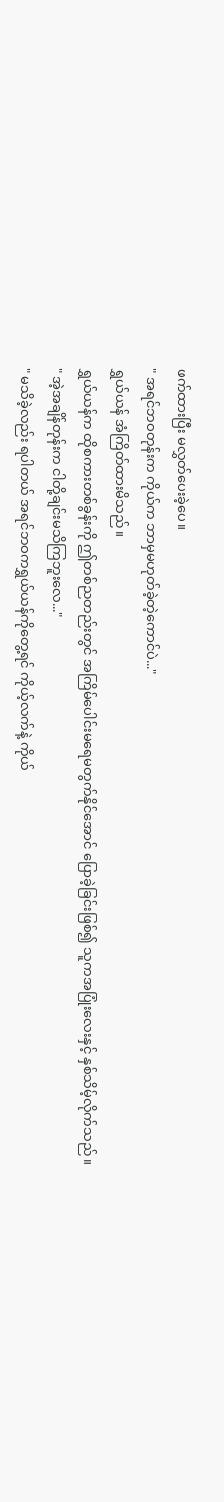ဖက်ထားပြီး မလွှတ်ပေးခဲ့ပေ။
" အရင်ဘဝတုန်းက ကိုယ်က ဘာမှမဟုတ်ခဲ့တဲ့ကောင်ပဲ..."
ရွှယ်ယန် အံကြိတ်ထားမိသည်။
ရွှယ်ယန်က ထိုစကားတစ်ခွန်းကို ဤတစ်ညတည်းတွင် အကြိမ်ပေါင်းမရေမတွက်နိုင်အောင် ပြောခဲ့ခြင်းဖြစ်၍ သူကအပြုံးလေးနှင့် နှစ်သိမ့်လိုက်သည်။
" အဲ့အချိန်တုန်းက ငါတို့ချင်းမသိကြဘူးလေ..."
" မသိခဲ့လည်း ရပါတယ် အရင်ဘဝကရွှယ်ယန်ကိုတွေ့ရင် ကိုယ့်လက်နဲ့ ကိုယ်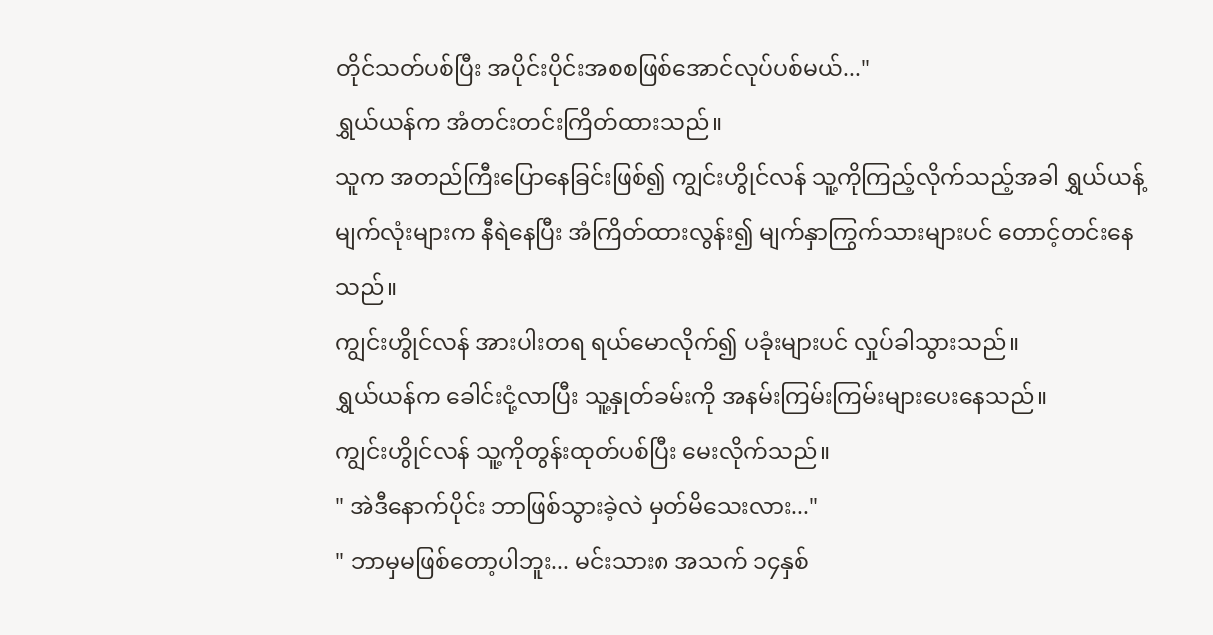တိုင်သတ်ပစ်ပြီး အပိုင်းပိုင်းအစစဖြစ်အောင်လုပ်ပစ်မယ်..."
ရွှယ်ယန်က အံတင်းတင်းကြိတ်ထားသည်။
သူက အတည်ကြီးပြောနေခြင်းဖြစ်၍ ကျွင်းဟွိုင်လန် သူ့ကိုကြည့်လိုက်သည့်အခါ ရွှယ်ယန့်မျက်လုံးများက နီရဲနေပြီး အံကြိတ်ထားလွန်း၍ မျက်နှာကြွက်သားများပင် တောင့်တင်းနေသည်။
ကျွင်းဟွိုင်လန် အားပါးတရ ရယ်မောလိုက်၍ ပခုံးများပင် လှုပ်ခါသွားသည်။
ရွှယ်ယန်က ခေါင်းငုံ့လာပြီး သူ့နှုတ်ခမ်းကို အနမ်းကြမ်းကြမ်းများပေးနေသည်။
ကျွင်းဟွိုင်လန် သူ့ကိုတွန်းထုတ်ပစ်ပြီး မေးလိုက်သည်။
" အဲဒီနောက်ပိုင်း ဘာဖြစ်သွားခဲ့လဲ မှတ်မိသေးလား..."
" ဘာမှမဖြစ်တော့ပါဘူး... မင်းသား၈ အသက် ၁၄နှစ်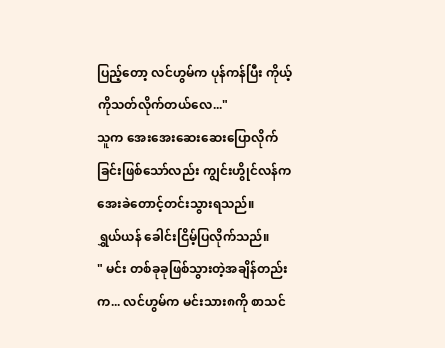ပြည့်တော့ လင်ဟွမ်က ပုန်ကန်ပြီး ကိုယ့်ကိုသတ်လိုက်တယ်လေ..."
သူက အေးအေးဆေးဆေးပြောလိုက်ခြင်းဖြစ်သော်လည်း ကျွင်းဟွိုင်လန်က အေးခဲတောင့်တင်းသွားရသည်။
ရွှယ်ယန် ခေါင်းငြိမ့်ပြလိုက်သည်။
" မင်း တစ်ခုခုဖြစ်သွားတဲ့အချိန်တည်းက... လင်ဟွမ်က မင်းသား၈ကို စာသင်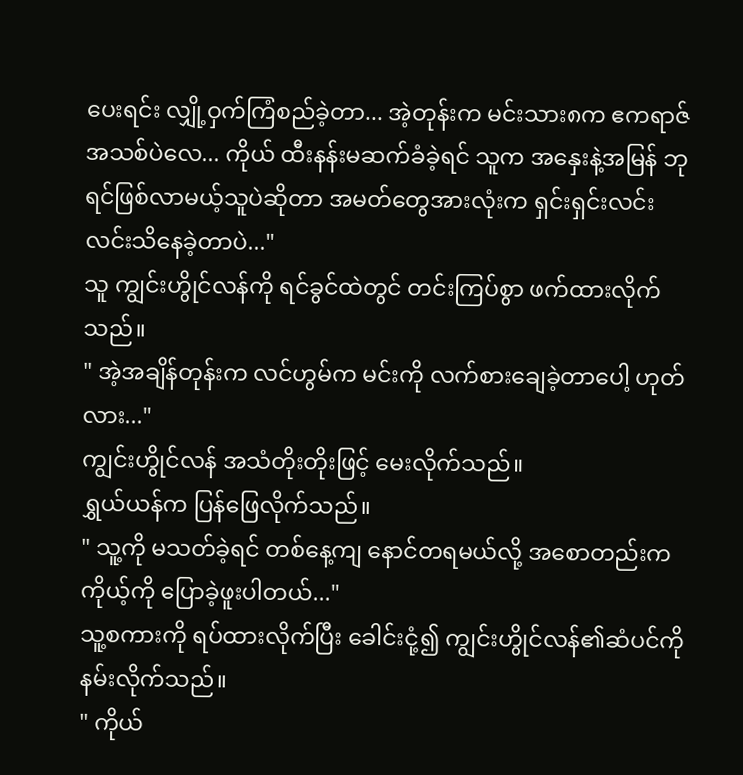ပေးရင်း လျှို့ဝှက်ကြံစည်ခဲ့တာ... အဲ့တုန်းက မင်းသား၈က ဧကရာဇ်အသစ်ပဲလေ... ကိုယ် ထီးနန်းမဆက်ခံခဲ့ရင် သူက အနှေးနဲ့အမြန် ဘုရင်ဖြစ်လာမယ့်သူပဲဆိုတာ အမတ်တွေအားလုံးက ရှင်းရှင်းလင်းလင်းသိနေခဲ့တာပဲ..."
သူ ကျွင်းဟွိုင်လန်ကို ရင်ခွင်ထဲတွင် တင်းကြပ်စွာ ဖက်ထားလိုက်သည်။
" အဲ့အချိန်တုန်းက လင်ဟွမ်က မင်းကို လက်စားချေခဲ့တာပေါ့ ဟုတ်လား..."
ကျွင်းဟွိုင်လန် အသံတိုးတိုးဖြင့် မေးလိုက်သည်။
ရွှယ်ယန်က ပြန်ဖြေလိုက်သည်။
" သူ့ကို မသတ်ခဲ့ရင် တစ်နေ့ကျ နောင်တရမယ်လို့ အစောတည်းက ကိုယ့်ကို ပြောခဲ့ဖူးပါတယ်..."
သူ့စကားကို ရပ်ထားလိုက်ပြီး ခေါင်းငုံ့၍ ကျွင်းဟွိုင်လန်၏ဆံပင်ကို နမ်းလိုက်သည်။
" ကိုယ်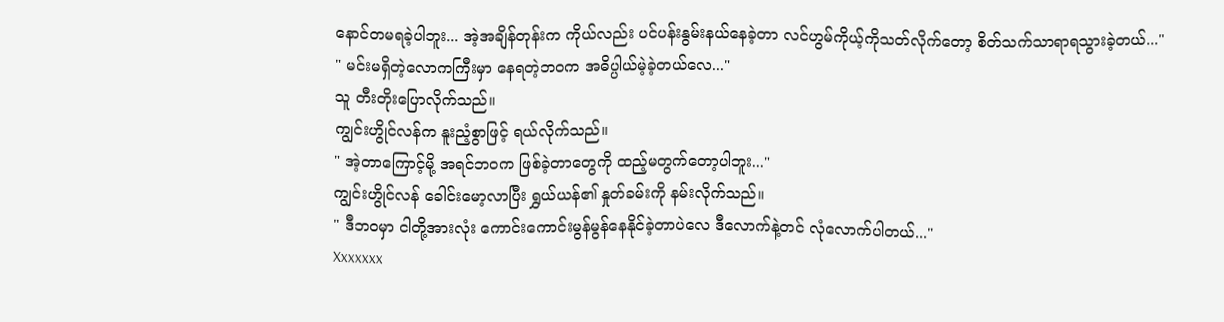နောင်တမရခဲ့ပါဘူး... အဲ့အချိန်တုန်းက ကိုယ်လည်း ပင်ပန်းနွမ်းနယ်နေခဲ့တာ လင်ဟွမ်ကိုယ့်ကိုသတ်လိုက်တော့ စိတ်သက်သာရာရသွားခဲ့တယ်..."
" မင်းမရှိတဲ့လောကကြီးမှာ နေရတဲ့ဘဝက အဓိပ္ပါယ်မဲ့ခဲ့တယ်လေ..."
သူ တီးတိုးပြောလိုက်သည်။
ကျွင်းဟွိုင်လန်က နူးညံ့စွာဖြင့် ရယ်လိုက်သည်။
" အဲ့တာကြောင့်မို့ အရင်ဘဝက ဖြစ်ခဲ့တာတွေကို ထည့်မတွက်တော့ပါဘူး..."
ကျွင်းဟွိုင်လန် ခေါင်းမော့လာပြီး ရွှယ်ယန်၏ နှုတ်ခမ်းကို နမ်းလိုက်သည်။
" ဒီဘဝမှာ ငါတို့အားလုံး ကောင်းကောင်းမွန်မွန်နေနိုင်ခဲ့တာပဲလေ ဒီလောက်နဲ့တင် လုံလောက်ပါတယ်..."
Xxxxxxx